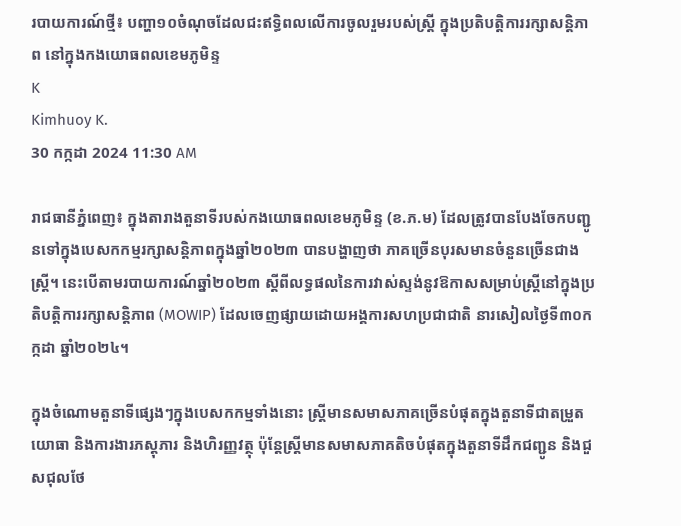របាយការណ៍ថ្មី៖ បញ្ហា១០ចំណុចដែលជះឥទ្ធិពលលើការចូលរួមរបស់ស្ត្រី ក្នុងប្រតិបត្តិការរក្សាសន្តិភាព នៅក្នុងកងយោធពលខេមភូមិន្ទ
K
Kimhuoy K.
30 កក្កដា 2024 11:30 AM

រាជធានីភ្នំពេញ៖ ក្នុងតារាងតួនាទីរបស់កងយោធពលខេមភូមិន្ទ (ខ.ភ.ម) ដែលត្រូវបានបែងចែកបញ្ជូនទៅក្នុងបេសកកម្មរក្សាសន្តិភាពក្នុងឆ្នាំ២០២៣ បានបង្ហាញថា ភាគច្រើនបុរសមានចំនួនច្រើនជាងស្ត្រី។ នេះបើតាមរបាយការណ៍ឆ្នាំ២០២៣ ស្តីពីលទ្ធផលនៃការវាស់ស្ទង់នូវឱកាសសម្រាប់ស្ត្រីនៅក្នុងប្រតិបត្តិការរក្សាសន្តិភាព (MOWIP) ដែលចេញផ្សាយដោយអង្គការសហប្រជាជាតិ នារសៀលថ្ងៃទី៣០កក្កដា ឆ្នាំ២០២៤។

ក្នុងចំណោមតួនាទីផ្សេងៗក្នុងបេសកកម្មទាំងនោះ ស្ត្រីមានសមាសភាគច្រើនបំផុតក្នុងតួនាទីជាតម្រួតយោធា និងការងារភស្តុភារ និងហិរញ្ញវត្ថុ ប៉ុន្តែស្ត្រីមានសមាសភាគតិចបំផុតក្នុងតួនាទីដឹកជញ្ជូន និងជួសជុលថែ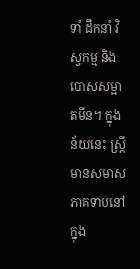ទាំ ដឹកនាំ វិស្វកម្ម និង បោសសម្អាតមីន។ ក្នុងន័យនេះ ស្ត្រីមានសមាសភាគទាបនៅក្នុង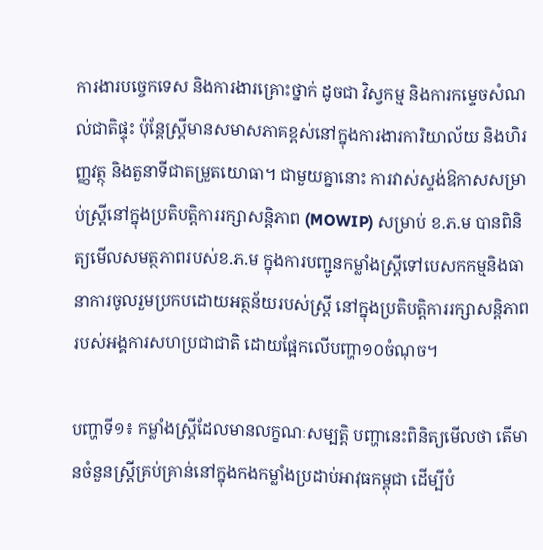ការងារបច្ចេកទេស និងការងារគ្រោះថ្នាក់ ដូចជា វិស្វកម្ម និងការកម្ទេចសំណល់ជាតិផ្ទុះ ប៉ុន្តែស្ត្រីមានសមាសភាគខ្ពស់នៅក្នុងការងារការិយាល័យ និងហិរញ្ញវត្ថុ និងតួនាទីជាតម្រួតយោធា។ ជាមួយគ្នានោះ ការវាស់ស្ទង់ឱកាសសម្រាប់ស្ត្រីនៅក្នុងប្រតិបត្តិការរក្សាសន្តិភាព (MOWIP) សម្រាប់ ខ.ភ.ម បានពិនិត្យមើលសមត្ថភាពរបស់ខ.ភ.ម ក្នុងការបញ្ជូនកម្លាំងស្ត្រីទៅបេសកកម្មនិងធានាការចូលរួមប្រកបដោយអត្ថន័យរបស់ស្ត្រី នៅក្នុងប្រតិបត្តិការរក្សាសន្តិភាពរបស់អង្គការសហប្រជាជាតិ ដោយផ្អែកលើបញ្ហា១០ចំណុច។

បញ្ហាទី១៖ កម្លាំងស្ត្រីដែលមានលក្ខណៈសម្បត្តិ បញ្ហានេះពិនិត្យមើលថា តើមានចំនួនស្ត្រីគ្រប់គ្រាន់នៅក្នុងកងកម្លាំងប្រដាប់អាវុធកម្ពុជា ដើម្បីបំ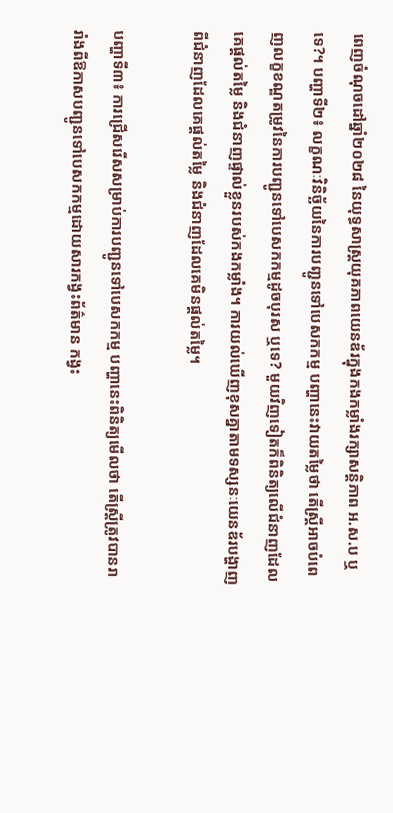ពេញចំណុចដៅឆ្នាំ២០២៨ នៃយុទ្ធសាស្ត្រយុគភាពយេនឌ័រក្នុងកងកម្លាំងរក្សាសន្តិភាព អ.ស.ប ឬទេ?។ បញ្ហាទី២៖ លក្ខណៈវិនិច្ឆ័យនៃការបញ្ជូនទៅបេសកកម្ម បញ្ហានេះវាយតម្លៃថា តើស្ត្រីអាចបំពេញលក្ខខណ្ឌតម្រូវនៃការបញ្ជូនទៅបេសកកម្មដូចបុរស ឬទេ? មួយវិញទៀតក៏ពិនិត្យលើជំនាញដែលគេផ្តល់តម្លៃ និងជំនាញផ្ទាល់ខ្លួនរបស់កងកម្លាំង។ ការយល់ឃើញខុសគ្នាតាមទស្សនៈយេនឌ័របង្ហាញពីជំនាញដែលគេផ្តល់តម្លៃ និងជំនាញដែលគេមិនផ្តល់តម្លៃ។

បញ្ហាទី៣៖ ការជ្រើសរើសសម្រាប់ការបញ្ជូនទៅបេសកកម្ម បញ្ហានេះពិនិត្យមើលថា តើស្ត្រីត្រូវបានរារាំងពីឱកាសបញ្ជូនទៅបេសកកម្មដោយសារកង្វះព័ត៌មាន កង្វះ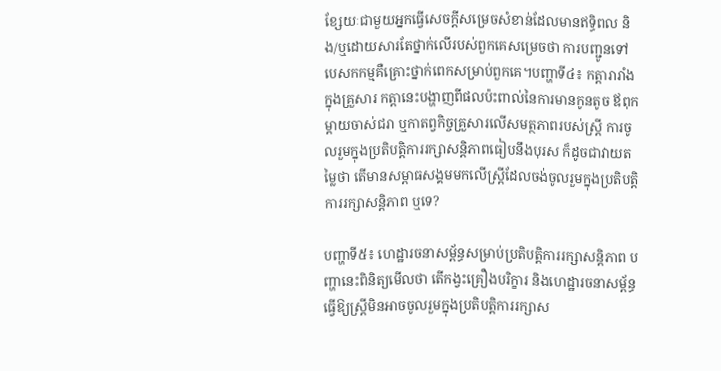ខ្សែយៈជាមួយអ្នកធ្វើសេចក្តីសម្រេចសំខាន់ដែលមានឥទ្ធិពល និង/ឬដោយសារតែថ្នាក់លើរបស់ពួកគេសម្រេចថា ការបញ្ជូនទៅបេសកកម្មគឺគ្រោះថ្នាក់ពេកសម្រាប់ពួកគេ។បញ្ហាទី៤៖ កត្តារារាំងក្នុងគ្រួសារ កត្តានេះបង្ហាញពីផលប៉ះពាល់នៃការមានកូនតូច ឪពុកម្តាយចាស់ជរា ឬកាតព្វកិច្ចគ្រួសារលើសមត្ថភាពរបស់ស្ត្រី ការចូលរួមក្នុងប្រតិបត្តិការរក្សាសន្តិភាពធៀបនឹងបុរស ក៏ដូចជាវាយតម្លៃថា តើមានសម្ពាធសង្គមមកលើស្ត្រីដែលចង់ចូលរួមក្នុងប្រតិបត្តិការរក្សាសន្តិភាព ឬទេ?

បញ្ហាទី៥៖ ហេដ្ឋារចនាសម្ព័ន្ធសម្រាប់ប្រតិបត្តិការរក្សាសន្តិភាព បញ្ហានេះពិនិត្យមើលថា តើកង្វះគ្រឿងបរិក្ខារ និងហេដ្ឋារចនាសម្ព័ន្ធធ្វើឱ្យស្ត្រីមិនអាចចូលរួមក្នុងប្រតិបត្តិការរក្សាស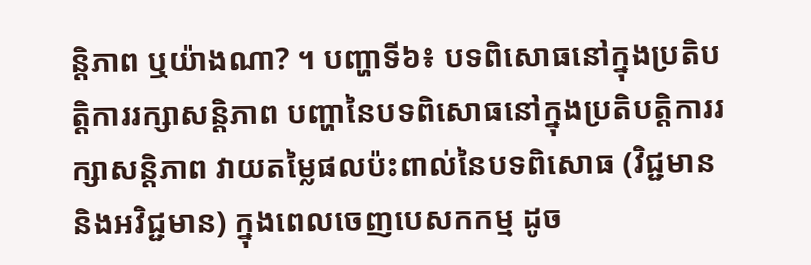ន្តិភាព ឬយ៉ាងណា? ។ បញ្ហាទី៦៖ បទពិសោធនៅក្នុងប្រតិបត្តិការរក្សាសន្តិភាព បញ្ហានៃបទពិសោធនៅក្នុងប្រតិបត្តិការរក្សាសន្តិភាព វាយតម្លៃផលប៉ះពាល់នៃបទពិសោធ (វិជ្ជមាន និងអវិជ្ជមាន) ក្នុងពេលចេញបេសកកម្ម ដូច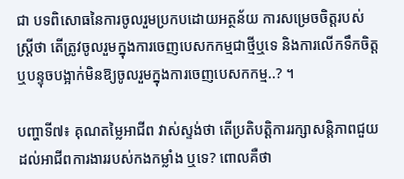ជា បទពិសោធនៃការចូលរួមប្រកបដោយអត្ថន័យ ការសម្រេចចិត្តរបស់ស្ត្រីថា តើត្រូវចូលរួមក្នុងការចេញបេសកកម្មជាថ្មីឬទេ និងការលើកទឹកចិត្ត ឬបន្ទុចបង្អាក់មិនឱ្យចូលរួមក្នុងការចេញបេសកកម្ម..? ។

បញ្ហាទី៧៖ គុណតម្លៃអាជីព វាស់ស្ទង់ថា តើប្រតិបត្តិការរក្សាសន្តិភាពជួយដល់អាជីពការងាររបស់កងកម្លាំង ឬទេ? ពោលគឺថា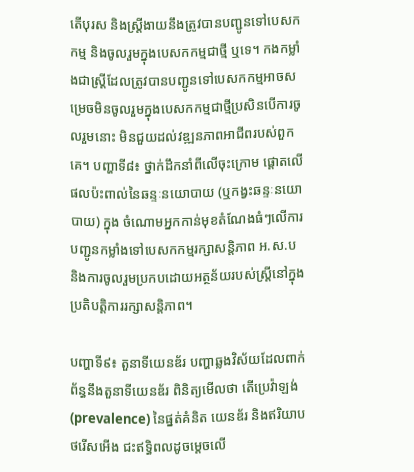តើបុរស និងស្ត្រីងាយនឹងត្រូវបានបញ្ជូនទៅបេសកកម្ម និងចូលរួមក្នុងបេសកកម្មជាថ្មី ឬទេ។ កងកម្លាំងជាស្ត្រីដែលត្រូវបានបញ្ជូនទៅបេសកកម្មអាចសម្រេចមិនចូលរួមក្នុងបេសកកម្មជាថ្មីប្រសិនបើការចូលរួមនោះ មិនជួយដល់វឌ្ឍនភាពអាជីពរបស់ពួកគេ។ បញ្ហាទី៨៖ ថ្នាក់ដឹកនាំពីលើចុះក្រោម ផ្តោតលើផលប៉ះពាល់នៃឆន្ទៈនយោបាយ (ឬកង្វះឆន្ទៈនយោបាយ) ក្នុង ចំណោមអ្នកកាន់មុខតំណែងធំៗលើការបញ្ជូនកម្លាំងទៅបេសកកម្មរក្សាសន្តិភាព អ.ស.ប និងការចូលរួមប្រកបដោយអត្ថន័យរបស់ស្ត្រីនៅក្នុងប្រតិបត្តិការរក្សាសន្តិភាព។

បញ្ហាទី៩៖ តួនាទីយេនឌ័រ បញ្ហាឆ្លងវិស័យដែលពាក់ព័ន្ធនឹងតួនាទីយេនឌ័រ ពិនិត្យមើលថា តើប្រេវ៉ាឡង់ (prevalence) នៃផ្នត់គំនិត យេនឌ័រ និងឥរិយាបថរើសអើង ជះឥទ្ធិពលដូចម្តេចលើ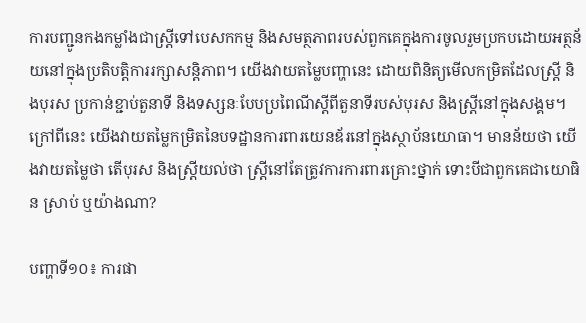ការបញ្ជូនកងកម្លាំងជាស្ត្រីទៅបេសកកម្ម និងសមត្ថភាពរបស់ពួកគេក្នុងការចូលរួមប្រកបដោយអត្ថន័យនៅក្នុងប្រតិបត្តិការរក្សាសន្តិភាព។ យើងវាយតម្លៃបញ្ហានេះ ដោយពិនិត្យមើលកម្រិតដែលស្ត្រី និងបុរស ប្រកាន់ខ្ជាប់តួនាទី និងទស្សនៈបែបប្រពៃណីស្តីពីតួនាទីរបស់បុរស និងស្ត្រីនៅក្នុងសង្គម។ ក្រៅពីនេះ យើងវាយតម្លៃកម្រិតនៃបទដ្ឋានការពារយេនឌ័រនៅក្នុងស្ថាប័នយោធា។ មានន័យថា យើងវាយតម្លៃថា តើបុរស និងស្ត្រីយល់ថា ស្ត្រីនៅតែត្រូវការការពារគ្រោះថ្នាក់ ទោះបីជាពួកគេជាយោធិន ស្រាប់ ឬយ៉ាងណា?

បញ្ហាទី១០៖ ការផា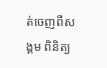ត់ចេញពីសង្គម ពិនិត្យ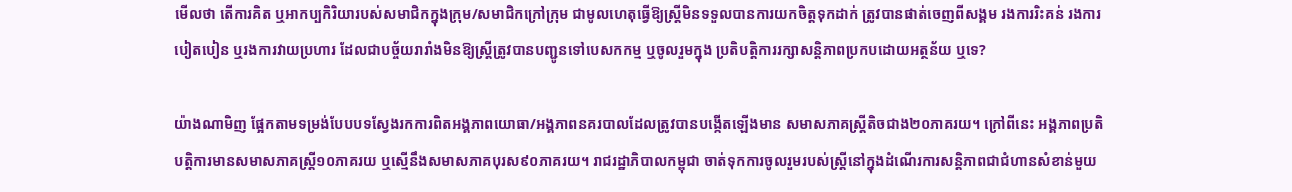មើលថា តើការគិត ឬអាកប្បកិរិយារបស់សមាជិកក្នុងក្រុម/សមាជិកក្រៅក្រុម ជាមូលហេតុធ្វើឱ្យស្ត្រីមិនទទួលបានការយកចិត្តទុកដាក់ ត្រូវបានផាត់ចេញពីសង្គម រងការរិះគន់ រងការបៀតបៀន ឬរងការវាយប្រហារ ដែលជាបច្ច័យរារាំងមិនឱ្យស្ត្រីត្រូវបានបញ្ជូនទៅបេសកកម្ម ឬចូលរួមក្នុង ប្រតិបត្តិការរក្សាសន្តិភាពប្រកបដោយអត្ថន័យ ឬទេ?

យ៉ាងណាមិញ ផ្អែកតាមទម្រង់បែបបទស្វែងរកការពិតអង្គភាពយោធា/អង្គភាពនគរបាលដែលត្រូវបានបង្កើតឡើងមាន សមាសភាគស្ត្រីតិចជាង២០ភាគរយ។ ក្រៅពីនេះ អង្គភាពប្រតិបត្តិការមានសមាសភាគស្ត្រី១០ភាគរយ ឬស្មើនឹងសមាសភាគបុរស៩០ភាគរយ។ រាជរដ្ឋាភិបាលកម្ពុជា ចាត់ទុកការចូលរួមរបស់ស្ត្រីនៅក្នុងដំណើរការសន្តិភាពជាជំហានសំខាន់មួយ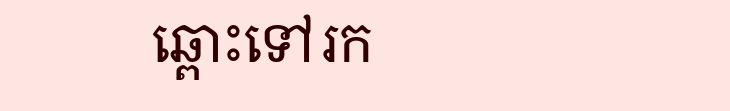ឆ្ពោះទៅរក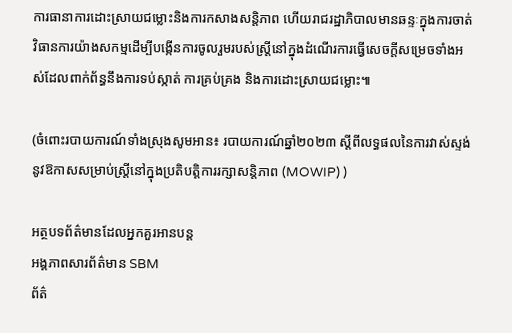ការធានាការដោះស្រាយជម្លោះនិងការកសាងសន្តិភាព ហើយរាជរដ្ឋាភិបាលមានឆន្ទៈក្នុងការចាត់វិធានការយ៉ាងសកម្មដើម្បីបង្កើនការចូលរួមរបស់ស្ត្រីនៅក្នុងដំណើរការធ្វើសេចក្តីសម្រេចទាំងអស់ដែលពាក់ព័ន្ធនឹងការទប់ស្កាត់ ការគ្រប់គ្រង និងការដោះស្រាយជម្លោះ៕

(ចំពោះរបាយការណ៍ទាំងស្រុងសូមអាន៖ របាយការណ៍ឆ្នាំ២០២៣ ស្តីពីលទ្ធផលនៃការវាស់ស្ទង់នូវឱកាសសម្រាប់ស្ត្រីនៅក្នុងប្រតិបត្តិការរក្សាសន្តិភាព (MOWIP) )

អត្ថបទព័ត៌មានដែលអ្នកគួរអានបន្ត
អង្គភាពសារព័ត៌មាន SBM
ព័ត៌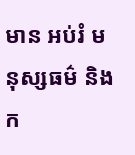មាន អប់រំ មនុស្សធម៌ និងក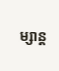ម្សាន្ត